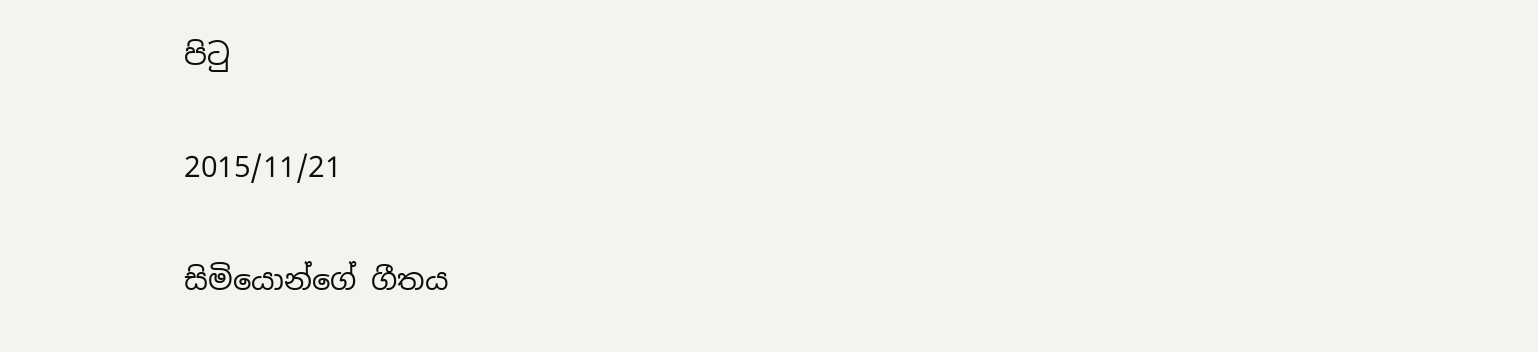පිටු

2015/11/21

සිමියොන්ගේ ගීතය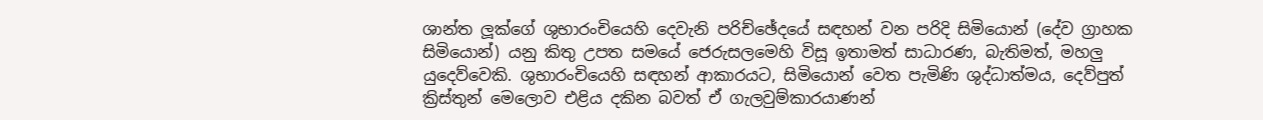ශාන්ත ලූක්ගේ ශුභාරංචියෙහි දෙවැනි පරිච්ඡේදයේ සඳහන් වන පරිදි සිමියොන් (දේව ග්‍රාහක සිමියොන්) යනු කිතු උපත සමයේ ජෙරුසලමෙහි විසූ ඉතාමත් සාධාරණ, බැතිමත්, මහලු යුදෙව්වෙකි. ශුභාරංචියෙහි සඳහන් ආකාරයට, සිමියොන් වෙත පැමිණි ශුද්ධාත්මය, දෙව්පුත් ක්‍රිස්තුන් මෙලොව එළිය දකින බවත් ඒ ගැලවුම්කාරයාණන්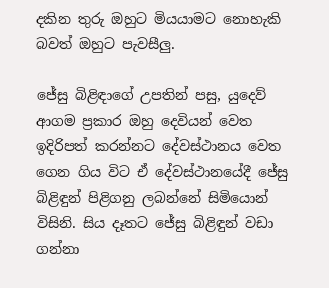දකින තුරු ඔහුට මියයාමට නොහැකි බවත් ඔහුට පැවසීලු.

ජේසු බිළිඳාගේ උපතින් පසු, යුදෙව් ආගම ප්‍රකාර ඔහු දෙවියන් වෙත ඉදිරිපත් කරන්නට දේවස්ථානය වෙත ගෙන ගිය විට ඒ දේවස්ථානයේදී ජේසු බිළිඳුන් පිළිගනු ලබන්නේ සිමියොන් විසිනි. සිය දෑතට ජේසු බිළිඳුන් වඩා ගන්නා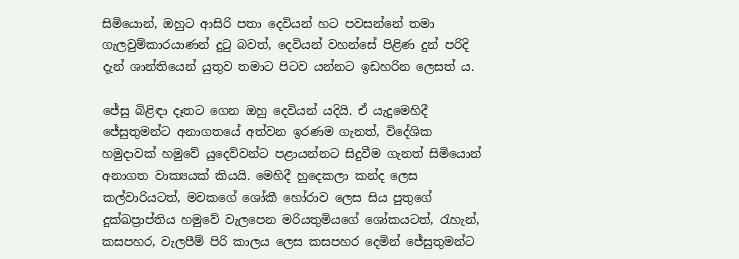සිමියොන්, ඔහුට ආසිරි පතා දෙවියන් හට පවසන්නේ තමා ගැලවුම්කාරයාණන් දුටු බවත්, දෙවියන් වහන්සේ පිළිණ දුන් පරිදි දැන් ශාන්තියෙන් යුතුව තමාට පිටව යන්නට ඉඩහරින ලෙසත් ය.

ජේසු බිළිඳා දෑතට ගෙන ඔහු දෙවියන් යදියි. ඒ යැදුමෙහිදී ජේසුතුමන්ට අනාගතයේ අත්වන ඉරණම ගැනත්, විදේශික හමුදාවක් හමුවේ යුදෙව්වන්ට පළායන්නට සිදුවීම ගැනත් සිමියොන් අනාගත වාක්‍යයක් කියයි. මෙහිදී හුදෙකලා කන්ද ලෙස කල්වාරියටත්, මවකගේ ශෝකී හෝරාව ලෙස සිය පුතුගේ දුක්ඛප්‍රාප්තිය හමුවේ වැලපෙන මරියතුමියගේ ශෝකයටත්, රැහැන්, කසපහර, වැලපීම් පිරි කාලය ලෙස කසපහර දෙමින් ජේසුතුමන්ට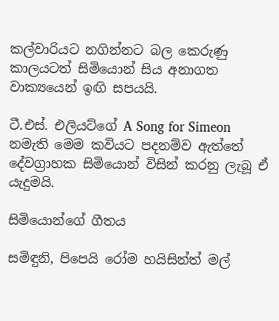කල්වාරියට නගින්නට බල කෙරුණු  කාලයටත් සිමියොන් සිය අනාගත වාක්‍යයෙන් ඉඟි සපයයි.

ටී.එස්. එලියට්ගේ A Song for Simeon නමැති මෙම කවියට පදනම්ව ඇත්තේ දේවග්‍රාහක සිමියොන් විසින් කරනු ලැබූ ඒ යැදුමයි.

සිමියොන්ගේ ගීතය

සමිඳුනි, පිපෙයි රෝම හයිසින්ත් මල්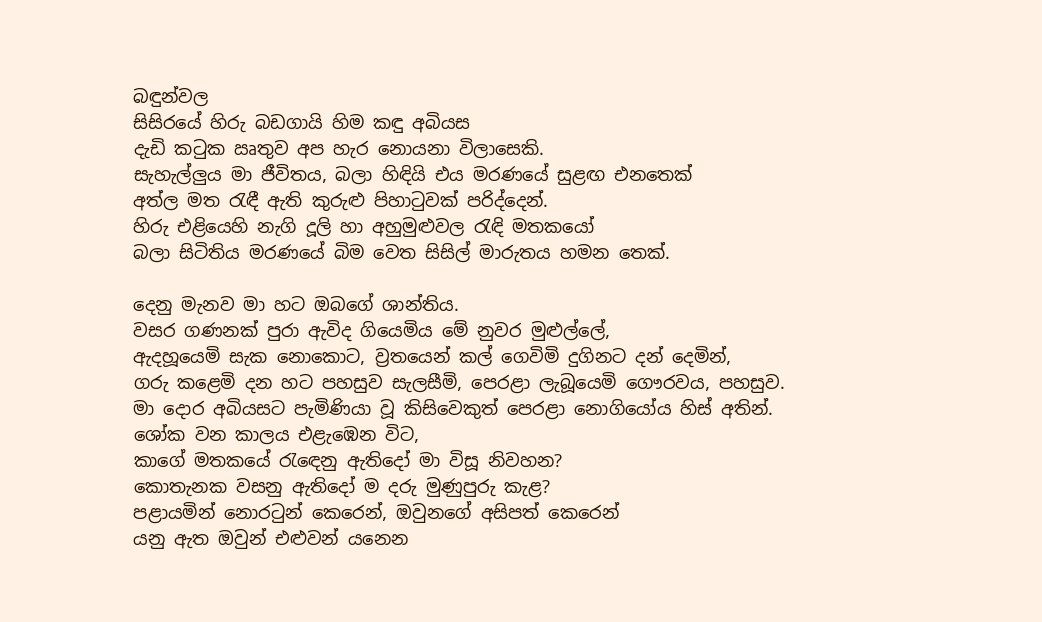බඳුන්වල
සිසිරයේ හිරු බඩගායි හිම කඳු අබියස
දැඩි කටුක ඍතුව අප හැර නොයනා විලාසෙකි.
සැහැල්ලුය මා ජීවිතය, බලා හිඳියි එය මරණයේ සුළඟ එනතෙක්
අත්ල මත රැඳී ඇති කුරුළු පිහාටුවක් පරිද්දෙන්.
හිරු එළියෙහි නැගි දූලි හා අහුමුළුවල රැඳි මතකයෝ
බලා සිටිතිය මරණයේ බිම වෙත සිසිල් මාරුතය හමන තෙක්.

දෙනු මැනව මා හට ඔබගේ ශාන්තිය.
වසර ගණනක් පුරා ඇවිද ගියෙමිය මේ නුවර මුළුල්ලේ,
ඇදහූයෙමි සැක නොකොට, ව්‍රතයෙන් කල් ගෙවිමි දුගිනට දන් දෙමින්,
ගරු කළෙමි දන හට පහසුව සැලසීමි, පෙරළා ලැබූයෙමි ගෞරවය, පහසුව.
මා දොර අබියසට පැමිණියා වූ කිසිවෙකුත් පෙරළා නොගියෝය හිස් අතින්.
ශෝක වන කාලය එළැඹෙන විට,
කාගේ මතකයේ රැඳෙනු ඇතිදෝ මා විසූ නිවහන?
කොතැනක වසනු ඇතිදෝ ම දරු මුණුපුරු කැළ?
පළායමින් නොරටුන් කෙරෙන්, ඔවුනගේ අසිපත් කෙරෙන්
යනු ඇත ඔවුන් එළුවන් යනෙන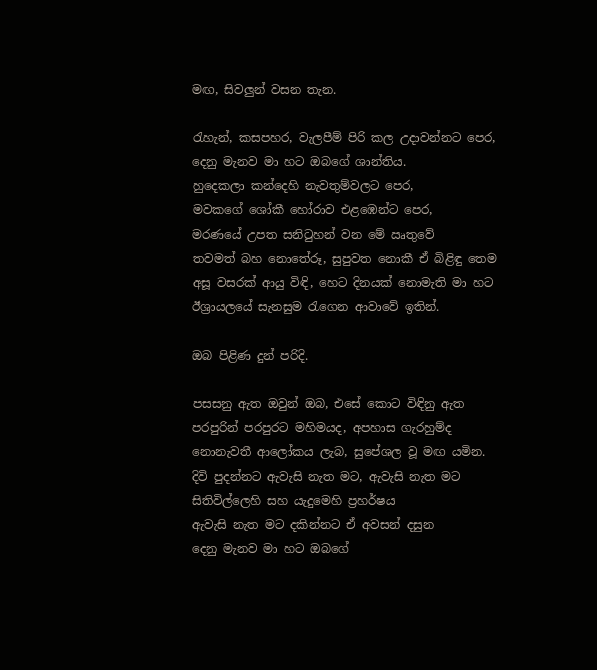මඟ, සිවලුන් වසන තැන.

රැහැන්, කසපහර, වැලපීම් පිරි කල උදාවන්නට පෙර,
දෙනු මැනව මා හට ඔබගේ ශාන්තිය.
හුදෙකලා කන්දෙහි නැවතුම්වලට පෙර,
මවකගේ ශෝකී හෝරාව එළඹෙන්ට පෙර,
මරණයේ උපත සනිටුහන් වන මේ ඍතුවේ
තවමත් බහ නොතේරූ, සුපුවත නොකී ඒ බිළිඳු තෙම
අසූ වසරක් ආයු විඳි, හෙට දිනයක් නොමැති මා හට
ඊශ්‍රායලයේ සැනසුම රැගෙන ආවාවේ ඉතින්.

ඔබ පිළිණ දුන් පරිදි.

පසසනු ඇත ඔවුන් ඔබ, එසේ කොට විඳිනු ඇත
පරපුරින් පරපුරට මහිමයද, අපහාස ගැරහුම්ද
නොනැවතී ආලෝකය ලැබ, සුපේශල වූ මඟ යමින.
දිවි පුදන්නට ඇවැසි නැත මට, ඇවැසි නැත මට
සිතිවිල්ලෙහි සහ යැදුමෙහි ප්‍රහර්ෂය
ඇවැසි නැත මට දකින්නට ඒ අවසන් දසුන
දෙනු මැනව මා හට ඔබගේ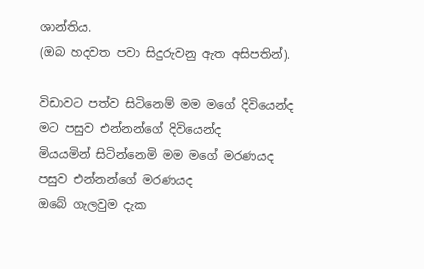ශාන්තිය.
(ඔබ හදවත පවා සිදුරුවනු ඇත අසිපතින්).

විඩාවට පත්ව සිටිනෙම් මම මගේ දිවියෙන්ද
මට පසුව එන්නන්ගේ දිවියෙන්ද
මියයමින් සිටින්නෙමි මම මගේ මරණයද
පසුව එන්නන්ගේ මරණයද
ඔබේ ගැලවුම දැක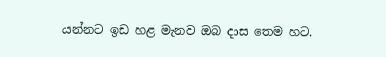යන්නට ඉඩ හළ මැනව ඔබ දාස තෙම හට.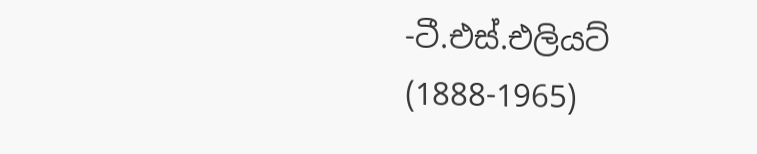-ටී.එස්.එලියට් (1888-1965)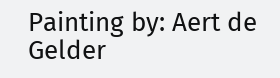Painting by: Aert de Gelder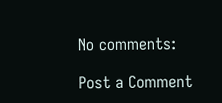No comments:

Post a Comment